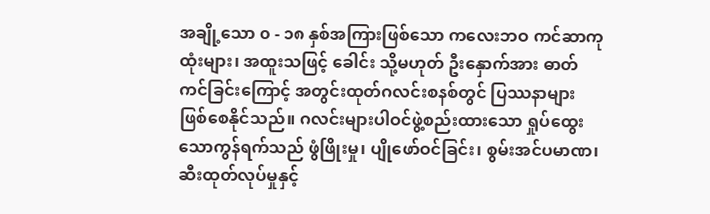အချို့သော ၀ - ၁၈ နှစ်အကြားဖြစ်သော ကလေးဘဝ ကင်ဆာကုထုံးများ၊ အထူးသဖြင့် ခေါင်း သို့မဟုတ် ဦးနှောက်အား ဓာတ်ကင်ခြင်းကြောင့် အတွင်းထုတ်ဂလင်းစနစ်တွင် ပြဿနာများ ဖြစ်စေနိုင်သည်။ ဂလင်းများပါဝင်ဖွဲ့စည်းထားသော ရှုပ်ထွေးသောကွန်ရက်သည် ဖွံဖြိုးမှု၊ ပျိုဖော်ဝင်ခြင်း၊ စွမ်းအင်ပမာဏ၊ ဆီးထုတ်လုပ်မှုနှင့်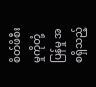စိတ်ဖိစီးမှုကိုတုံ့ပြန်မှု အစရှိသည့်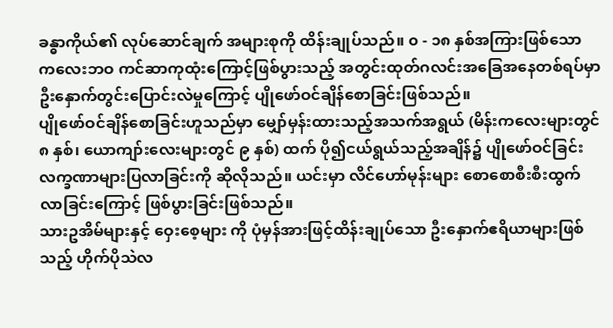ခန္ဓာကိုယ်၏ လုပ်ဆောင်ချက် အများစုကို ထိန်းချုပ်သည်။ ၀ - ၁၈ နှစ်အကြားဖြစ်သော ကလေးဘဝ ကင်ဆာကုထုံးကြောင့်ဖြစ်ပွားသည့် အတွင်းထုတ်ဂလင်းအခြေအနေတစ်ရပ်မှာ ဦးနှောက်တွင်းပြောင်းလဲမှုကြောင့် ပျိုဖော်ဝင်ချိန်စောခြင်းဖြစ်သည်။
ပျိုဖော်ဝင်ချိန်စောခြင်းဟူသည်မှာ မျှော်မှန်းထားသည့်အသက်အရွယ် (မိန်းကလေးများတွင် ၈ နှစ်၊ ယောကျာ်းလေးများတွင် ၉ နှစ်) ထက် ပို၍ငယ်ရွယ်သည့်အချိန်၌ ပျိုဖော်ဝင်ခြင်းလက္ခဏာများပြလာခြင်းကို ဆိုလိုသည်။ ယင်းမှာ လိင်ဟော်မုန်းများ စောစောစီးစီးထွက်လာခြင်းကြောင့် ဖြစ်ပွားခြင်းဖြစ်သည်။
သားဥအိမ်များနှင့် ဝှေးစေ့များ ကို ပုံမှန်အားဖြင့်ထိန်းချုပ်သော ဦးနှောက်ဧရိယာများဖြစ်သည့် ဟိုက်ပိုသဲလ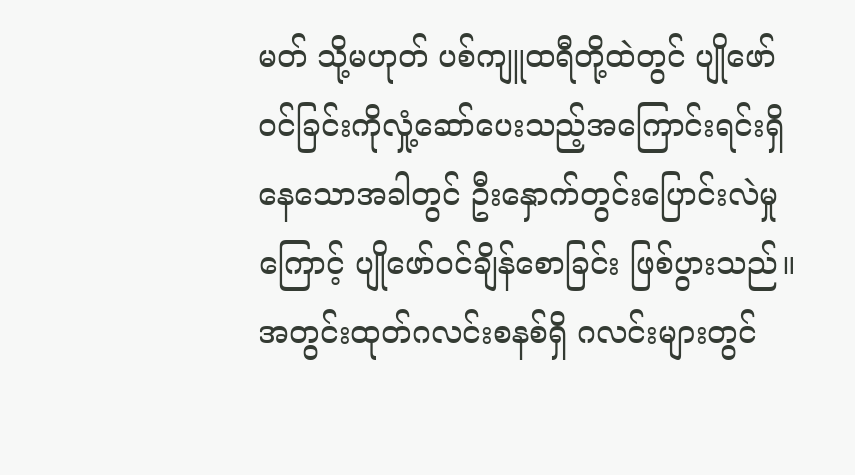မတ် သို့မဟုတ် ပစ်ကျူထရီတို့ထဲတွင် ပျိုဖော်ဝင်ခြင်းကိုလှုံ့ဆော်ပေးသည့်အကြောင်းရင်းရှိနေသောအခါတွင် ဦးနှောက်တွင်းပြောင်းလဲမှုကြောင့် ပျိုဖော်ဝင်ချိန်စောခြင်း ဖြစ်ပွားသည်။
အတွင်းထုတ်ဂလင်းစနစ်ရှိ ဂလင်းများတွင်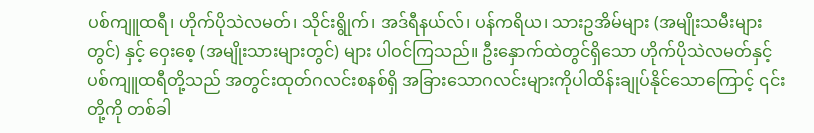ပစ်ကျူထရီ၊ ဟိုက်ပိုသဲလမတ်၊ သိုင်းရွိုက်၊ အဒ်ရီနယ်လ်၊ ပန်ကရိယ၊ သားဥအိမ်များ (အမျိုးသမီးများတွင်) နှင့် ဝှေးစေ့ (အမျိုးသားများတွင်) များ ပါဝင်ကြသည်။ ဦးနှောက်ထဲတွင်ရှိသော ဟိုက်ပိုသဲလမတ်နှင့် ပစ်ကျူထရီတို့သည် အတွင်းထုတ်ဂလင်းစနစ်ရှိ အခြားသောဂလင်းများကိုပါထိန်းချုပ်နိုင်သောကြောင့် ၎င်းတို့ကို တစ်ခါ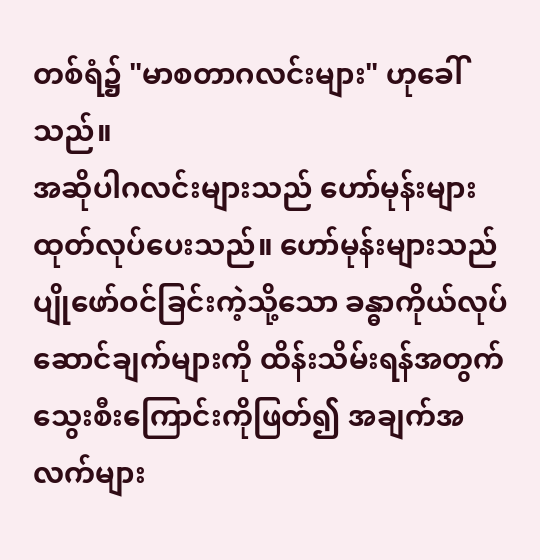တစ်ရံ၌ "မာစတာဂလင်းများ" ဟုခေါ်သည်။
အဆိုပါဂလင်းများသည် ဟော်မုန်းများထုတ်လုပ်ပေးသည်။ ဟော်မုန်းများသည် ပျိုဖော်ဝင်ခြင်းကဲ့သို့သော ခန္ဓာကိုယ်လုပ်ဆောင်ချက်များကို ထိန်းသိမ်းရန်အတွက် သွေးစီးကြောင်းကိုဖြတ်၍ အချက်အလက်များ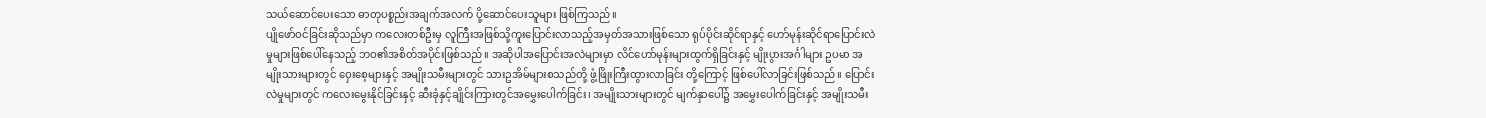သယ်ဆောင်ပေးသော ဓာတုပစ္စည်းအချက်အလက် ပို့ဆောင်ပေးသူများ ဖြစ်ကြသည်။
ပျိုဖော်ဝင်ခြင်းဆိုသည်မှာ ကလေးတစ်ဦးမှ လူကြီးအဖြစ်သို့ကူးပြောင်းလာသည့်အမှတ်အသားဖြစ်သော ရုပ်ပိုင်းဆိုင်ရာနှင့် ဟော်မုန်းဆိုင်ရာပြောင်းလဲမှုများဖြစ်ပေါ်နေသည့် ဘဝ၏အစိတ်အပိုင်းဖြစ်သည်။ အဆိုပါအပြောင်းအလဲများမှာ လိင်ဟော်မုန်းများထွက်ရှိခြင်းနှင့် မျိုးပွားအင်္ဂါများ ဥပမာ အမျိုးသားများတွင် ဝှေးစေ့များနှင့် အမျိုးသမီးများတွင် သားဥအိမ်များစသည်တို့ ဖွံ့ဖြိုးကြီးထွားလာခြင်း တို့ကြောင့် ဖြစ်ပေါ်လာခြင်းဖြစ်သည်။ ပြောင်းလဲမှုများတွင် ကလေးမွေးနိုင်ခြင်းနှင့် ဆီးခုံနှင့်ချိုင်းကြားတွင်အမွှေးပေါက်ခြင်း၊ အမျိုးသားများတွင် မျက်နှာပေါ်၌ အမွှေးပေါက်ခြင်းနှင့် အမျိုးသမီး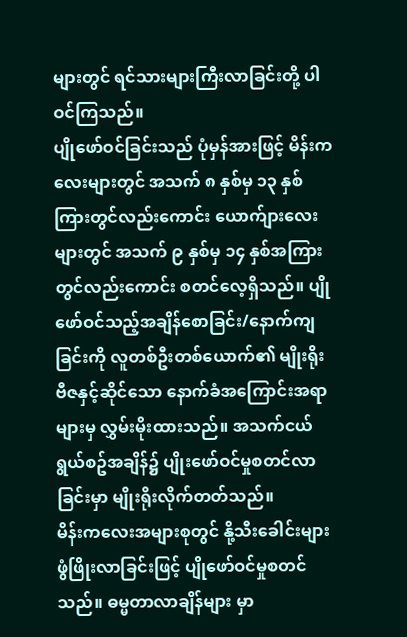များတွင် ရင်သားများကြီးလာခြင်းတို့ ပါဝင်ကြသည်။
ပျိုဖော်ဝင်ခြင်းသည် ပုံမှန်အားဖြင့် မိန်းကလေးများတွင် အသက် ၈ နှစ်မှ ၁၃ နှစ်ကြားတွင်လည်းကောင်း ယောက်ျားလေးများတွင် အသက် ၉ နှစ်မှ ၁၄ နှစ်အကြားတွင်လည်းကောင်း စတင်လေ့ရှိသည်။ ပျိုဖော်ဝင်သည့်အချိန်စောခြင်း/နောက်ကျခြင်းကို လူတစ်ဦးတစ်ယောက်၏ မျိုးရိုးဗီဇနှင့်ဆိုင်သော နောက်ခံအကြောင်းအရာများမှ လွှမ်းမိုးထားသည်။ အသက်ငယ်ရွယ်စဥ်အချိန်၌ ပျိုးဖော်ဝင်မှုစတင်လာခြင်းမှာ မျိုးရိုးလိုက်တတ်သည်။
မိန်းကလေးအများစုတွင် နို့သီးခေါင်းများဖွံဖြိုးလာခြင်းဖြင့် ပျိုဖော်ဝင်မှုစတင်သည်။ ဓမ္မတာလာချိန်များ မှာ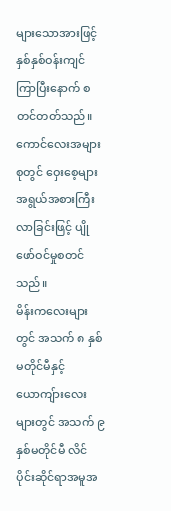များသောအားဖြင့် နှစ်နှစ်ဝန်းကျင်ကြာပြီးနောက် စတင်တတ်သည်။
ကောင်လေးအများစုတွင် ဝှေးစေ့များအရွယ်အစားကြီးလာခြင်းဖြင့် ပျိုဖော်ဝင်မှုစတင်သည်။
မိန်းကလေးများတွင် အသက် ၈ နှစ်မတိုင်မီနှင့် ယောကျ်ားလေးများတွင် အသက် ၉ နှစ်မတိုင်မီ လိင်ပိုင်းဆိုင်ရာအမူအ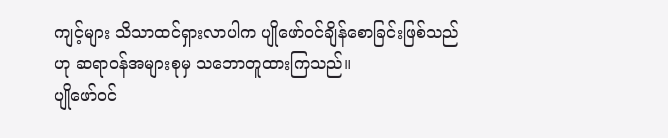ကျင့်များ သိသာထင်ရှားလာပါက ပျိုဖော်ဝင်ချိန်စောခြင်းဖြစ်သည်ဟု ဆရာဝန်အများစုမှ သဘောတူထားကြသည်။
ပျိုဖော်ဝင်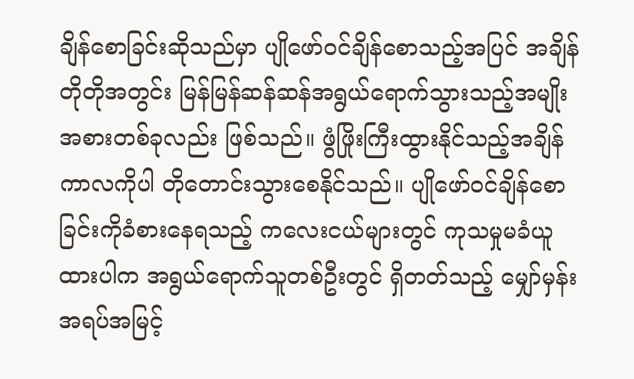ချိန်စောခြင်းဆိုသည်မှာ ပျိုဖော်ဝင်ချိန်စောသည့်အပြင် အချိန်တိုတိုအတွင်း မြန်မြန်ဆန်ဆန်အရွယ်ရောက်သွားသည့်အမျိုးအစားတစ်ခုလည်း ဖြစ်သည်။ ဖွံဖြိုးကြီးထွားနိုင်သည့်အချိန်ကာလကိုပါ တိုတောင်းသွားစေနိုင်သည်။ ပျိုဖော်ဝင်ချိန်စောခြင်းကိုခံစားနေရသည့် ကလေးငယ်များတွင် ကုသမှုမခံယူထားပါက အရွယ်ရောက်သူတစ်ဦးတွင် ရှိတတ်သည့် မျှော်မှန်းအရပ်အမြင့်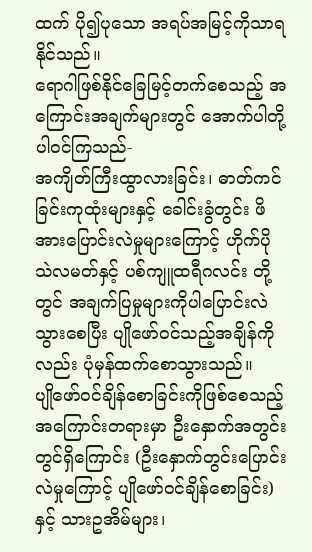ထက် ပို၍ပုသော အရပ်အမြင့်ကိုသာရနိုင်သည်။
ရောဂါဖြစ်နိုင်ခြေမြင့်တက်စေသည့် အကြောင်းအချက်များတွင် အောက်ပါတို့ပါဝင်ကြသည်-
အကျိတ်ကြီးထွာလားခြင်း၊ ဓာတ်ကင်ခြင်းကုထုံးများနှင့် ခေါင်းခွံတွင်း ဖိအားပြောင်းလဲမှုများကြောင့် ဟိုက်ပိုသဲလမတ်နှင့် ပစ်ကျူထရီဂလင်း တို့တွင် အချက်ပြမှုများကိုပါပြောင်းလဲသွားစေပြီး ပျိုဖော်ဝင်သည့်အချိန်ကိုလည်း ပုံမှန်ထက်စောသွားသည်။
ပျိုဖော်ဝင်ချိန်စောခြင်းကိုဖြစ်စေသည့်အကြောင်းတရားမှာ ဦးနှောက်အတွင်းတွင်ရှိကြောင်း (ဦးနှောက်တွင်းပြောင်းလဲမှုကြောင့် ပျိုဖော်ဝင်ချိန်စောခြင်း)နှင့် သားဥအိမ်များ၊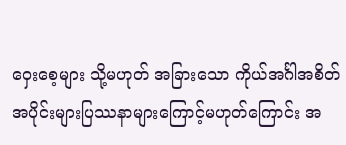ဝှေးစေ့များ သို့မဟုတ် အခြားသော ကိုယ်အင်္ဂါအစိတ်အပိုင်းများပြဿနာများကြောင့်မဟုတ်ကြောင်း အ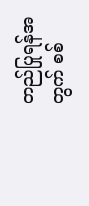တည်ပြုရန်အတွက် စစ်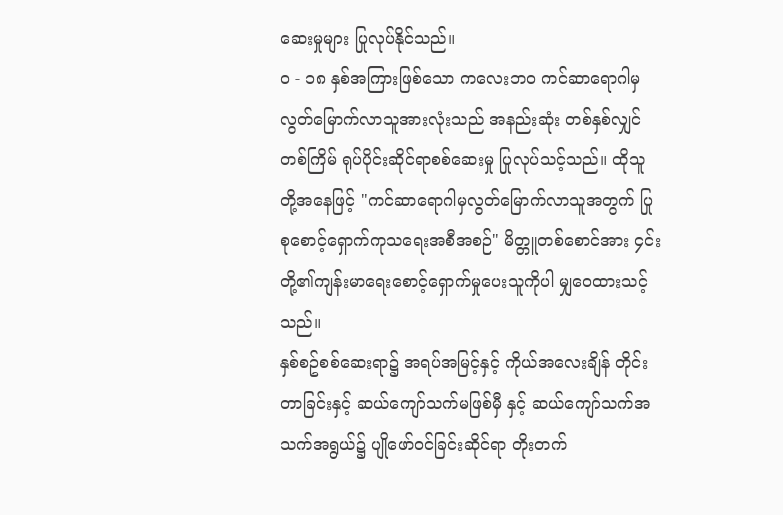ဆေးမှုများ ပြုလုပ်နိုင်သည်။
၀ - ၁၈ နှစ်အကြားဖြစ်သော ကလေးဘဝ ကင်ဆာရောဂါမှလွတ်မြောက်လာသူအားလုံးသည် အနည်းဆုံး တစ်နှစ်လျှင်တစ်ကြိမ် ရုပ်ပိုင်းဆိုင်ရာစစ်ဆေးမှု ပြုလုပ်သင့်သည်။ ထိုသူတို့အနေဖြင့် "ကင်ဆာရောဂါမှလွတ်မြောက်လာသူအတွက် ပြုစုစောင့်ရှောက်ကုသရေးအစီအစဉ်" မိတ္တူတစ်စောင်အား ၄င်းတို့၏ကျန်းမာရေးစောင့်ရှောက်မှုပေးသူကိုပါ မျှဝေထားသင့်သည်။
နှစ်စဥ်စစ်ဆေးရာ၌ အရပ်အမြင့်နှင့် ကိုယ်အလေးချိန် တိုင်းတာခြင်းနှင့် ဆယ်ကျော်သက်မဖြစ်မှီ နှင့် ဆယ်ကျော်သက်အသက်အရွယ်၌ ပျိုဖော်ဝင်ခြင်းဆိုင်ရာ တိုးတက်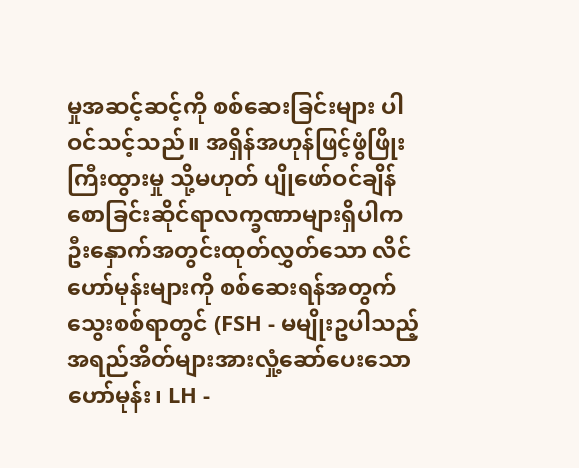မှုအဆင့်ဆင့်ကို စစ်ဆေးခြင်းများ ပါဝင်သင့်သည်။ အရှိန်အဟုန်ဖြင့်ဖွံဖြိုးကြီးထွားမှု သို့မဟုတ် ပျိုဖော်ဝင်ချိန်စောခြင်းဆိုင်ရာလက္ခဏာများရှိပါက ဦးနှောက်အတွင်းထုတ်လွှတ်သော လိင်ဟော်မုန်းများကို စစ်ဆေးရန်အတွက် သွေးစစ်ရာတွင် (FSH - မမျိုးဥပါသည့်အရည်အိတ်များအားလှုံ့ဆော်ပေးသောဟော်မုန်း၊ LH -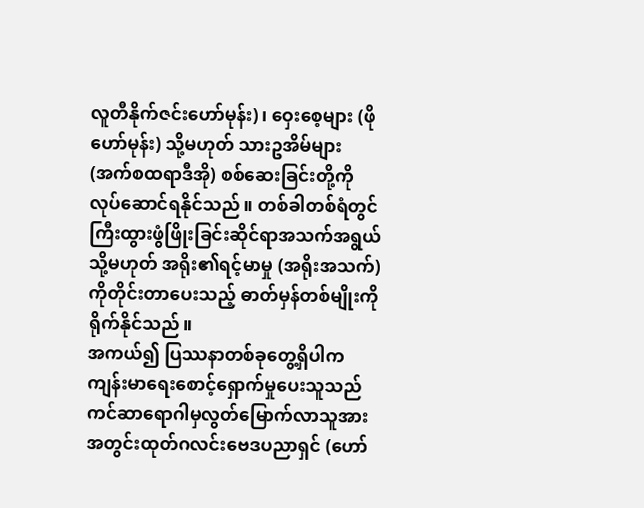လူတီနိုက်ဇင်းဟော်မုန်း)၊ ဝှေးစေ့များ (ဖိုဟော်မုန်း) သို့မဟုတ် သားဥအိမ်များ (အက်စထရာဒီအို) စစ်ဆေးခြင်းတို့ကို လုပ်ဆောင်ရနိုင်သည်။ တစ်ခါတစ်ရံတွင် ကြီးထွားဖွံဖြိုးခြင်းဆိုင်ရာအသက်အရွယ် သို့မဟုတ် အရိုး၏ရင့်မာမှု (အရိုးအသက်) ကိုတိုင်းတာပေးသည့် ဓာတ်မှန်တစ်မျိုးကို ရိုက်နိုင်သည်။
အကယ်၍ ပြဿနာတစ်ခုတွေ့ရှိပါက ကျန်းမာရေးစောင့်ရှောက်မှုပေးသူသည် ကင်ဆာရောဂါမှလွတ်မြောက်လာသူအား အတွင်းထုတ်ဂလင်းဗေဒပညာရှင် (ဟော်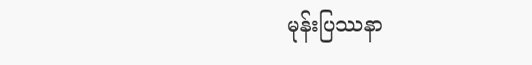မုန်းပြဿနာ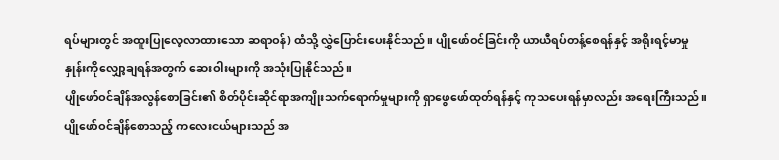ရပ်များတွင် အထူးပြုလေ့လာထားသော ဆရာဝန်) ထံသို့ လွှဲပြောင်းပေးနိုင်သည်။ ပျိုဖော်ဝင်ခြင်းကို ယာယီရပ်တန့်စေရန်နှင့် အရိုးရင့်မာမှုနှုန်းကိုလျှော့ချရန်အတွက် ဆေးဝါးများကို အသုံးပြုနိုင်သည်။
ပျိုဖော်ဝင်ချိန်အလွန်စောခြင်း၏ စိတ်ပိုင်းဆိုင်ရာအကျိုးသက်ရောက်မှုများကို ရှာဖွေဖော်ထုတ်ရန်နှင့် ကုသပေးရန်မှာလည်း အရေးကြီးသည်။ ပျိုဖော်ဝင်ချိန်စောသည့် ကလေးငယ်များသည် အ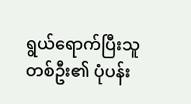ရွယ်ရောက်ပြီးသူတစ်ဦး၏ ပုံပန်း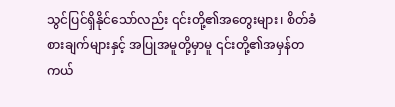သွင်ပြင်ရှိနိုင်သော်လည်း ၎င်းတို့၏အတွေးများ၊ စိတ်ခံစားချက်များနှင့် အပြုအမူတို့မှာမူ ၎င်းတို့၏အမှန်တကယ်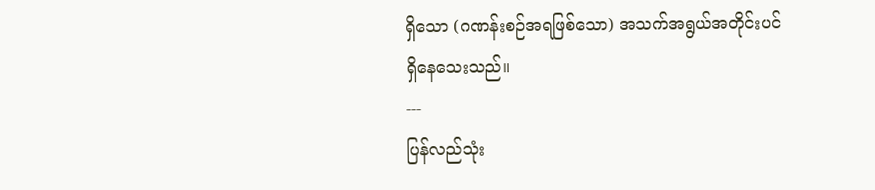ရှိသော (ဂဏန်းစဉ်အရဖြစ်သော) အသက်အရွယ်အတိုင်းပင် ရှိနေသေးသည်။
---
ပြန်လည်သုံး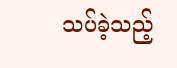သပ်ခဲ့သည့်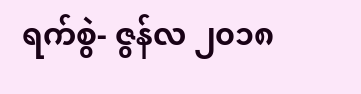ရက်စွဲ- ဇွန်လ ၂၀၁၈